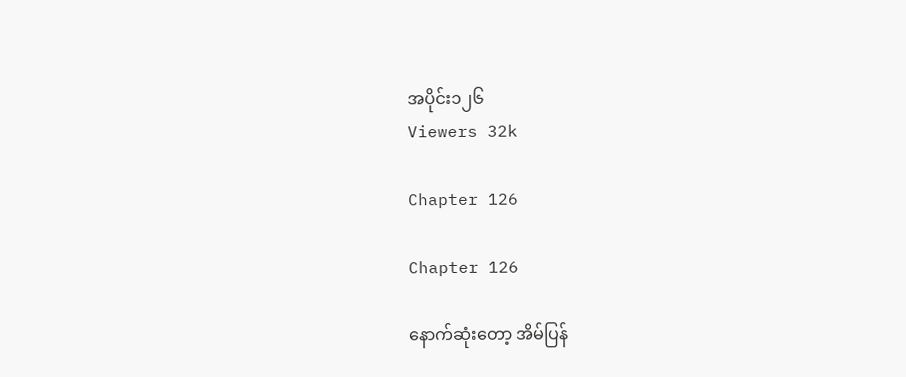အပိုင်း၁၂၆
Viewers 32k

Chapter 126

Chapter 126

နောက်ဆုံးတော့ အိမ်ပြန်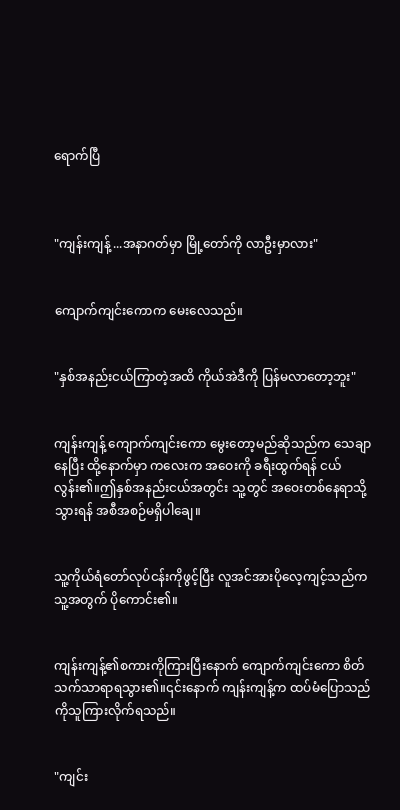ရောက်ပြီ



"ကျန်းကျန့် ...အနာဂတ်မှာ မြို့တော်ကို လာဦးမှာလား"


ကျောက်ကျင်းကောက မေးလေသည်။


"နှစ်အနည်းငယ်ကြာတဲ့အထိ ကိုယ်အဲဒီကို ပြန်မလာတော့ဘူး"


ကျန်းကျန့် ကျောက်ကျင်းကော မွေးတော့မည်ဆိုသည်က သေချာနေပြီး ထို့နောက်မှာ ကလေးက အဝေးကို ခရီးထွက်ရန် ငယ်လွန်း၏။ဤနှစ်အနည်းငယ်အတွင်း သူ့တွင် အဝေးတစ်နေရာသို့ သွားရန် အစီအစဉ်မရှိပါချေ။


သူ့ကိုယ်ရံတော်လုပ်ငန်းကိုဖွင့်ပြီး လူအင်အားပိုလေ့ကျင့်သည်က သူ့အတွက် ပိုကောင်း၏။


ကျန်းကျန့်၏စကားကိုကြားပြီးနောက် ကျောက်ကျင်းကော စိတ်သက်သာရာရသွား၏။၎င်းနောက် ကျန်းကျန့်က ထပ်မံပြောသည်ကိုသူကြားလိုက်ရသည်။


"ကျင်း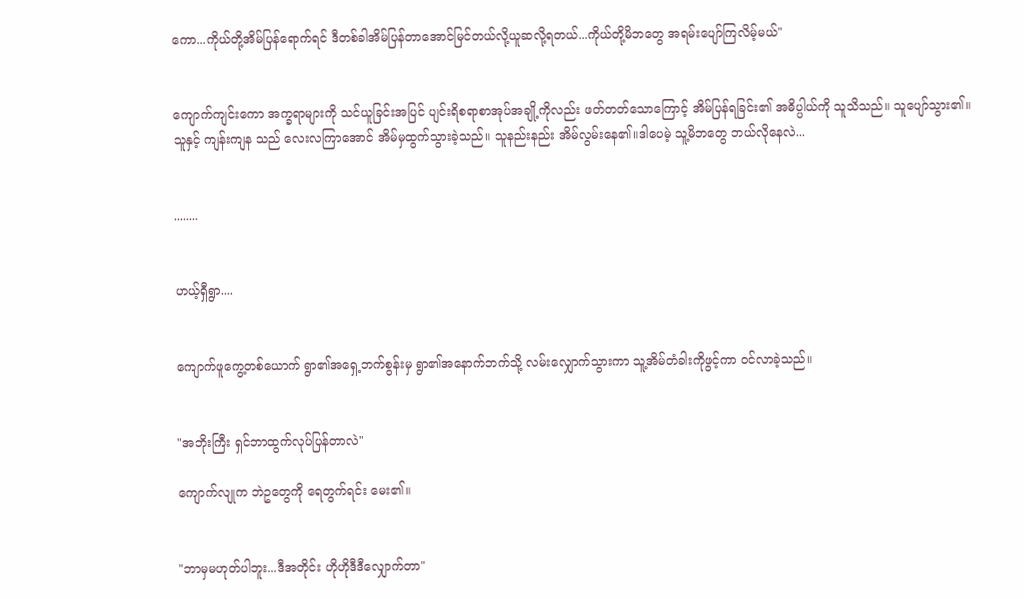ကော...ကိုယ်တို့အိမ်ပြန်ရောက်ရင် ဒီတစ်ခါအိမ်ပြန်တာအောင်မြင်တယ်လို့ယူဆလို့ရတယ်...ကိုယ်တို့မိဘတွေ အရမ်းပျော်ကြလိမ့်မယ်"


ကျောက်ကျင်းကော အက္ခရာများကို သင်ယူခြင်းအပြင် ပျင်းရိစရာစာအုပ်အချို့ကိုလည်း ဖတ်တတ်သောကြောင့် အိမ်ပြန်ရခြင်း၏ အဓိပ္ပါယ်ကို သူသိသည်။ သူပျော်သွား၏။ သူနှင့် ကျန်းကျန သည် လေးလကြာအောင် အိမ်မှထွက်သွားခဲ့သည်။ သူနည်းနည်း အိမ်လွမ်းနေ၏။ဒါပေမဲ့ သူ့မိဘတွေ ဘယ်လိုနေလဲ...


........


ဟယ့်ရှီရွာ....


ကျောက်ဖူကွေ့တစ်ယောက် ရွာ၏အရှေ့ဘက်စွန်းမှ ရွာ၏အနောက်ဘက်သို့ လမ်းလျှောက်သွားကာ သူ့အိမ်တံခါးကိုဖွင့်ကာ ဝင်လာခဲ့သည်။


"အဘိုးကြီး ရှင်ဘာထွက်လုပ်ပြန်တာလဲ"

ကျောက်လျုက ဘဲဥတွေကို ရေတွက်ရင်း မေး၏။


"ဘာမှမဟုတ်ပါဘူး...ဒီအတိုင်း ဟိုဟိုဒီဒီလျှောက်တာ"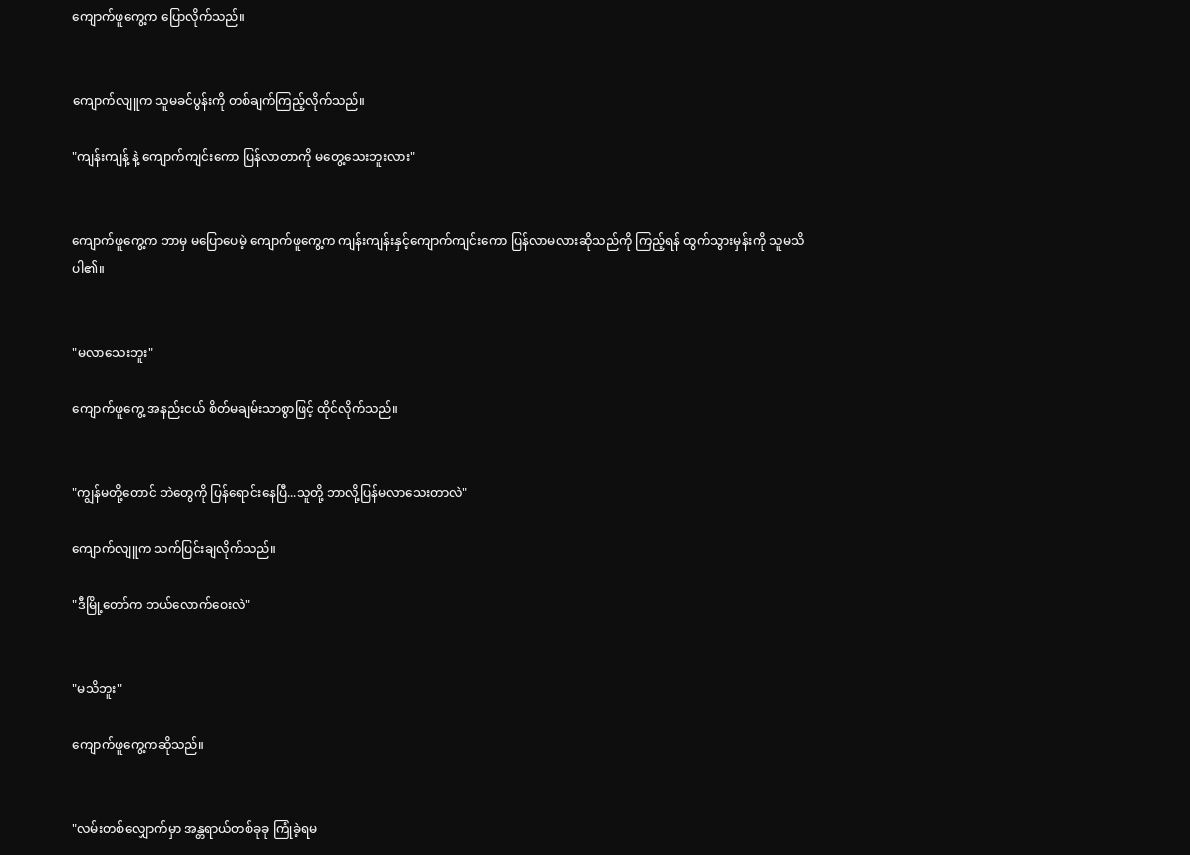ကျောက်ဖူကွေ့က ပြောလိုက်သည်။


ကျောက်လျူက သူမခင်ပွန်းကို တစ်ချက်ကြည့်လိုက်သည်။

"ကျန်းကျန့် နဲ့ ကျောက်ကျင်းကော ပြန်လာတာကို မတွေ့သေးဘူးလား"


ကျောက်ဖူကွေ့က ဘာမှ မပြောပေမဲ့ ကျောက်ဖူကွေ့က ကျန်းကျန်းနှင့်ကျောက်ကျင်းကော ပြန်လာမလားဆိုသည်ကို ကြည့်ရန် ထွက်သွားမှန်းကို သူမသိပါ၏။


"မလာသေးဘူး"

ကျောက်ဖူကွေ့ အနည်းငယ် စိတ်မချမ်းသာစွာဖြင့် ထိုင်လိုက်သည်။


"ကျွန်မတို့တောင် ဘဲတွေကို ပြန်ရောင်းနေပြီ...သူတို့ ဘာလို့ပြန်မလာသေးတာလဲ"

ကျောက်လျူက သက်ပြင်းချလိုက်သည်။

"ဒီမြို့တော်က ဘယ်လောက်ဝေးလဲ"


"မသိဘူး"

ကျောက်ဖူကွေ့ကဆိုသည်။


"လမ်းတစ်လျှောက်မှာ အန္တရာယ်တစ်ခုခု ကြုံခဲ့ရမ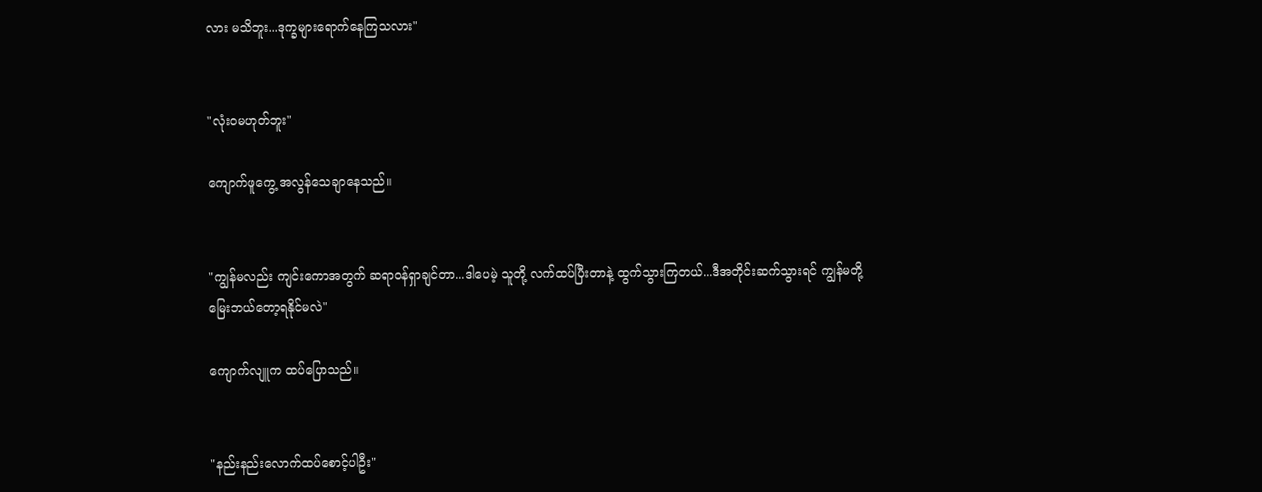လား မသိဘူး...ဒုက္ခများရောက်နေကြသလား"


"လုံးဝမဟုတ်ဘူး"

ကျောက်ဖူကွေ့ အလွန်သေချာနေသည်။


"ကျွန်မလည်း ကျင်းကောအတွက် ဆရာဝန်ရှာချင်တာ...ဒါပေမဲ့ သူတို့ လက်ထပ်ပြီးတာနဲ့ ထွက်သွားကြတယ်...ဒီအတိုင်းဆက်သွားရင် ကျွန်မတို့မြေးဘယ်တော့ရနိုင်မလဲ"

ကျောက်လျူက ထပ်ပြောသည်။


"နည်းနည်းလောက်ထပ်စောင့်ပါဦး"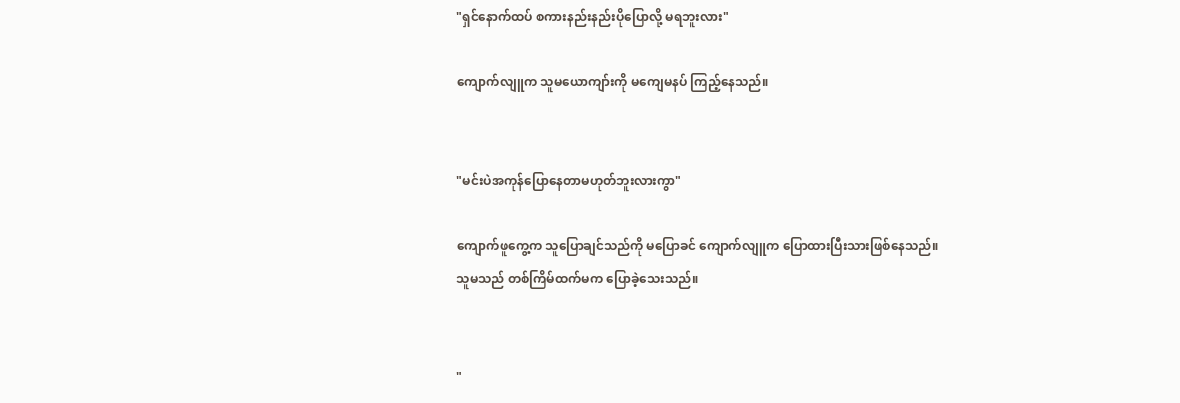"ရှင်နောက်ထပ် စကားနည်းနည်းပိုပြောလို့ မရဘူးလား"

ကျောက်လျူက သူမယောကျာ်းကို မကျေမနပ် ကြည့်နေသည်။


"မင်းပဲအကုန်ပြောနေတာမဟုတ်ဘူးလားကွာ"

ကျောက်ဖူကွေ့က သူပြောချင်သည်ကို မပြောခင် ကျောက်လျူက ပြောထားပြီးသားဖြစ်နေသည်။ သူမသည် တစ်ကြိမ်ထက်မက ပြောခဲ့သေးသည်။


"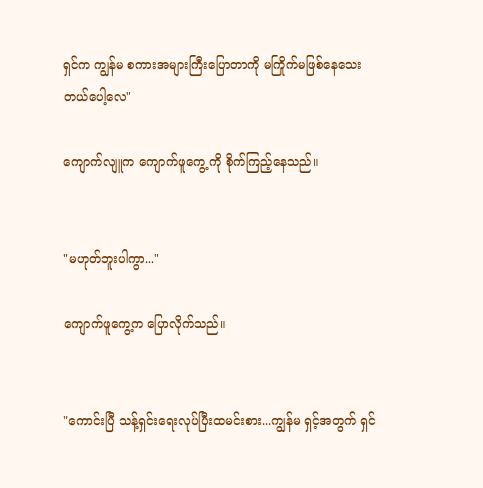ရှင်က ကျွန်မ စကားအများကြီးပြောတာကို မကြိုက်မဖြစ်နေသေးတယ်ပေါ့လေ"

ကျောက်လျူက ကျောက်ဖူကွေ့ ကို စိုက်ကြည့်နေသည်။


"မဟုတ်ဘူးပါကွာ..."

ကျောက်ဖူကွေ့က ပြောလိုက်သည်။


"ကောင်းပြီ သန့်ရှင်းရေးလုပ်ပြီးထမင်းစား...ကျွန်မ ရှင့်အတွက် ရှင်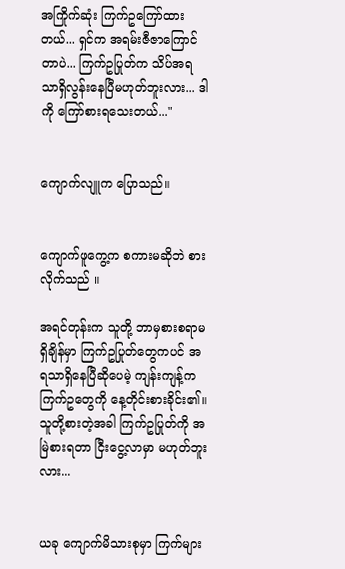အကြိုက်ဆုံး ကြက်ဥကြော်ထားတယ်... ရှင်က အရမ်းဇီဇာကြောင်တာပဲ... ကြက်ဥပြုတ်က သိပ်အရသာရှိလွန်းနေပြီမဟုတ်ဘူးလား... ဒါကို ကြော်စားရသေးတယ်..."


ကျောက်လျူက ပြောသည်။


ကျောက်ဖူကွေ့က စကားမဆိုဘဲ စားလိုက်သည် ။

အရင်တုန်းက သူတို့ ဘာမှစားစရာမရှိချိန်မှာ ကြက်ဥပြုတ်တွေကပင် အရသာရှိနေပြီဆိုပေမဲ့ ကျန်းကျန့်က ကြက်ဥတွေကို နေ့တိုင်းစားခိုင်း၏။ သူတို့စားတဲ့အခါ ကြက်ဥပြုတ်ကို အမြဲစားရတာ ငြီးငွေ့လာမှာ မဟုတ်ဘူးလား...


ယခု ကျောက်မိသားစုမှာ ကြက်များ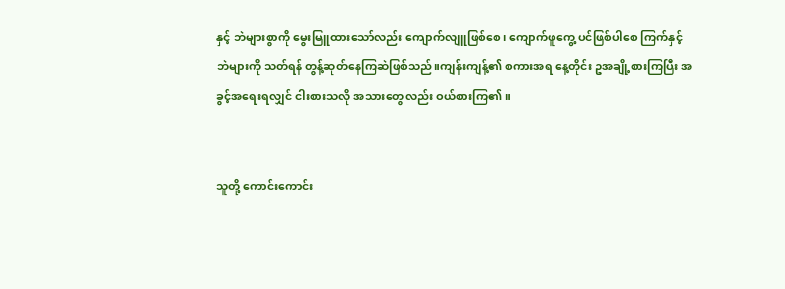နှင့် ဘဲများစွာကို မွေးမြူထားသော်လည်း ကျောက်လျူဖြစ်စေ၊ ကျောက်ဖူကွေ့ ပင်ဖြစ်ပါစေ ကြက်နှင့် ဘဲများကို သတ်ရန် တွန့်ဆုတ်နေကြဆဲဖြစ်သည်။ကျန်းကျန့်၏ စကားအရ နေ့တိုင်း ဥအချို့စားကြပြီး အခွင့်အရေးရလျှင် ငါးစားသလို အသားတွေလည်း ဝယ်စားကြ၏။


သူတို့ ကောင်းကောင်း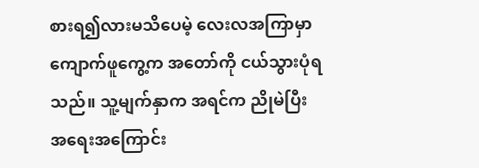စားရ၍လားမသိပေမဲ့ လေးလအကြာမှာ ကျောက်ဖူကွေ့က အတော်ကို ငယ်သွားပုံရသည်။ သူ့မျက်နှာက အရင်က ညိုမဲပြီး အရေးအကြောင်း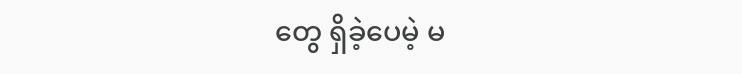တွေ ရှိခဲ့ပေမဲ့ မ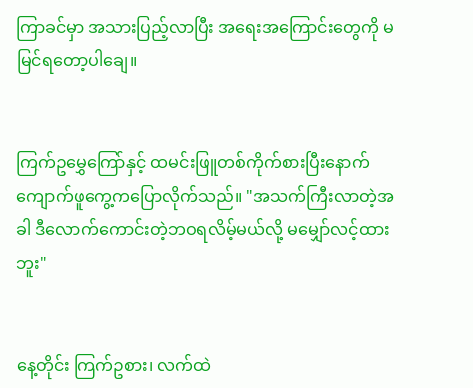ကြာခင်မှာ အသားပြည့်လာပြီး အရေးအကြောင်းတွေကို မမြင်ရတော့ပါချေ။


ကြက်ဥမွှေကြော်နှင့် ထမင်းဖြူတစ်ကိုက်စားပြီးနောက် ကျောက်ဖူကွေ့ကပြောလိုက်သည်။ "အသက်ကြီးလာတဲ့အခါ ဒီလောက်ကောင်းတဲ့ဘဝရလိမ့်မယ်လို့ မမျှော်လင့်ထားဘူး"


နေ့တိုင်း ကြက်ဥစား၊ လက်ထဲ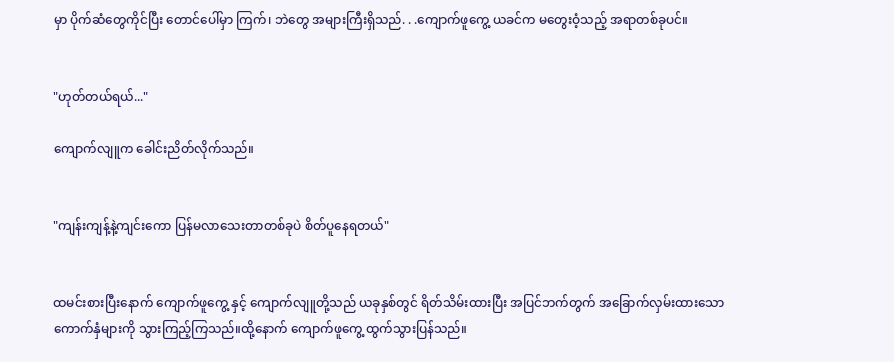မှာ ပိုက်ဆံတွေကိုင်ပြီး တောင်ပေါ်မှာ ကြက်၊ ဘဲတွေ အများကြီးရှိသည်. . .ကျောက်ဖူကွေ့ ယခင်က မတွေးဝံ့သည့် အရာတစ်ခုပင်။


"ဟုတ်တယ်ရယ်..."

ကျောက်လျူက ခေါင်းညိတ်လိုက်သည်။


"ကျန်းကျန့်နဲ့ကျင်းကော ပြန်မလာသေးတာတစ်ခုပဲ စိတ်ပူနေရတယ်"


ထမင်းစားပြီးနောက် ကျောက်ဖူကွေ့ နှင့် ကျောက်လျူတို့သည် ယခုနှစ်တွင် ရိတ်သိမ်းထားပြီး အပြင်ဘက်တွက် အခြောက်လှမ်းထားသော ကောက်နှံများကို သွားကြည့်ကြသည်။ထို့နောက် ကျောက်ဖူကွေ့ ထွက်သွားပြန်သည်။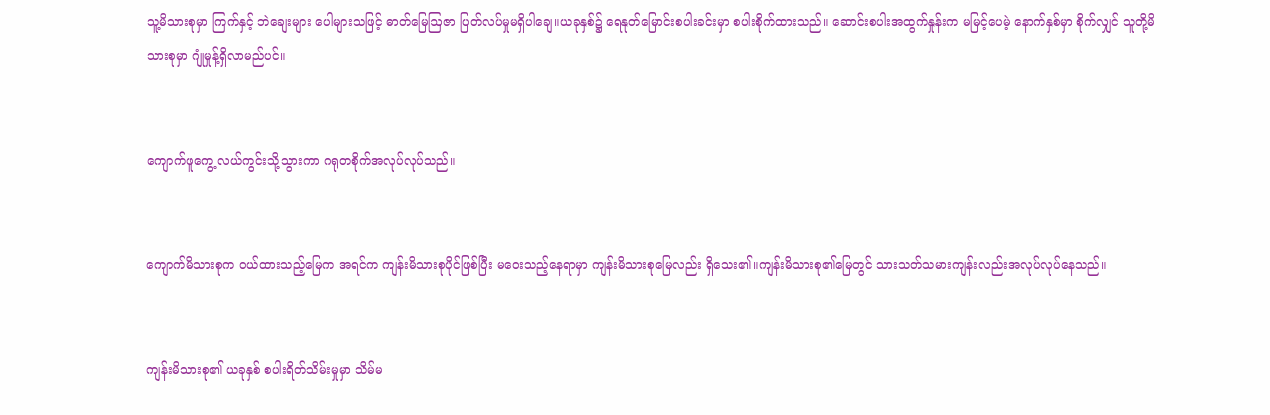သူ့မိသားစုမှာ ကြက်နှင့် ဘဲချေးများ ပေါများသဖြင့် ဓာတ်မြေဩဇာ ပြတ်လပ်မှုမရှိပါချေ။ယခုနှစ်၌ ရေနုတ်မြောင်းစပါးခင်းမှာ စပါးစိုက်ထားသည်။ ဆောင်းစပါးအထွက်နှုန်းက မမြင့်ပေမဲ့ နောက်နှစ်မှာ စိုက်လျှင် သူတို့မိသားစုမှာ ဂျုံမှုန့်ရှိလာမည်ပင်။


ကျောက်ဖူကွေ့ လယ်ကွင်းသို့သွားကာ ဂရုတစိုက်အလုပ်လုပ်သည်။


ကျောက်မိသားစုက ဝယ်ထားသည့်မြေက အရင်က ကျန်းမိသားစုပိုင်ဖြစ်ပြီး မဝေးသည့်နေရာမှာ ကျန်းမိသားစုမြေလည်း ရှိသေး၏။ကျန်းမိသားစု၏မြေတွင် သားသတ်သမားကျန်းလည်းအလုပ်လုပ်နေသည်။


ကျန်းမိသားစု၏ ယခုနှစ် စပါးရိတ်သိမ်းမှုမှာ သိမ်မ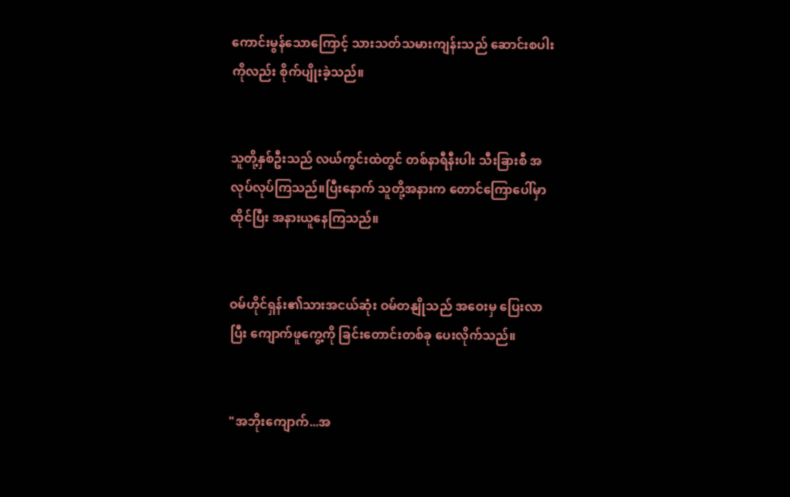ကောင်းမွန်သောကြောင့် သားသတ်သမားကျန်းသည် ဆောင်းစပါးကိုလည်း စိုက်ပျိုးခဲ့သည်။


သူတို့နှစ်ဦးသည် လယ်ကွင်းထဲတွင် တစ်နာရီနီးပါး သီးခြားစီ အလုပ်လုပ်ကြသည်။ပြီးနောက် သူတို့အနားက တောင်ကြောပေါ်မှာ ထိုင်ပြီး အနားယူနေကြသည်။


ဝမ်ဟိုင်ရှန်း၏သားအငယ်ဆုံး ဝမ်တနျိုသည် အဝေးမှ ပြေးလာပြီး ကျောက်ဖူကွေ့ကို ခြင်းတောင်းတစ်ခု ပေးလိုက်သည်။


"အဘိုးကျောက်...အ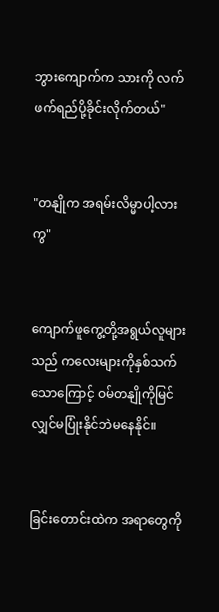ဘွားကျောက်က သားကို လက်ဖက်ရည်ပို့ခိုင်းလိုက်တယ်"


"တနျိုက အရမ်းလိမ္မာပါ့လားကွ"


ကျောက်ဖူကွေ့တို့အရွယ်လူများသည် ကလေးများကိုနှစ်သက်သောကြောင့် ဝမ်တနျိုကိုမြင်လျှင်မပြုံးနိုင်ဘဲမနေနိုင်။


ခြင်းတောင်းထဲက အရာတွေကို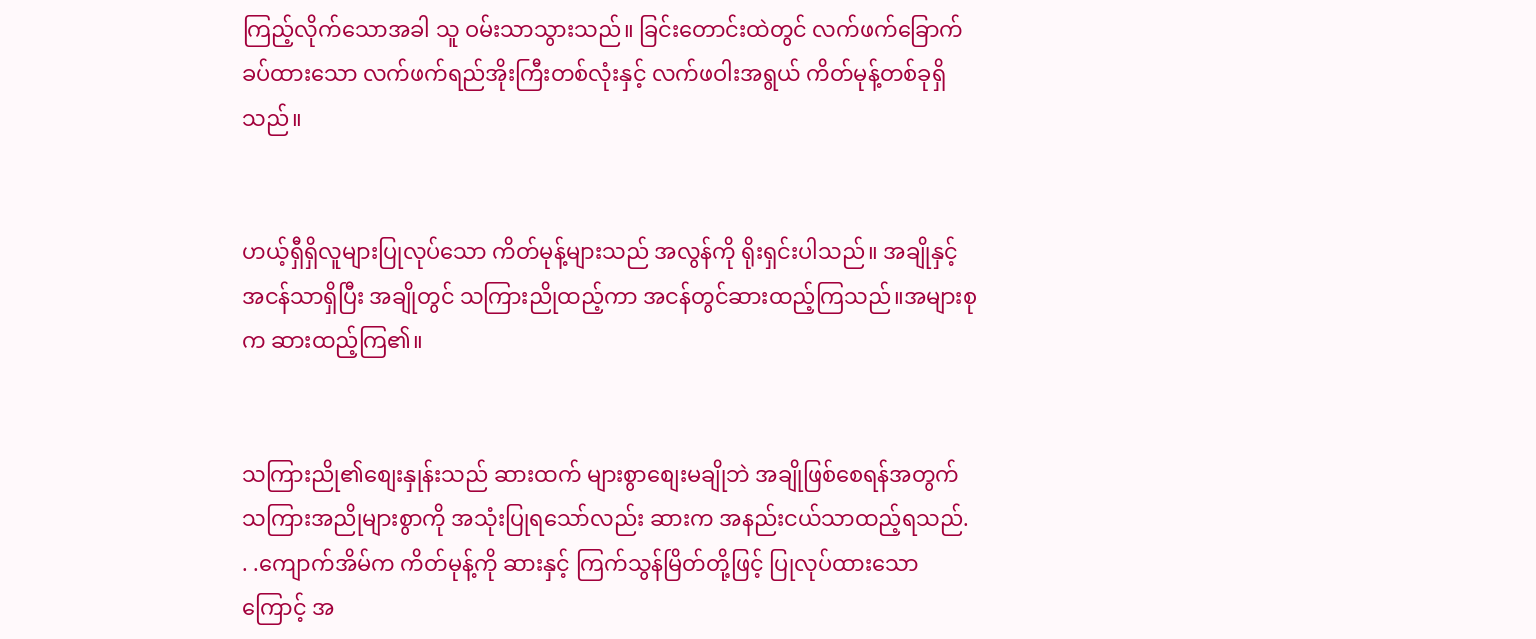ကြည့်လိုက်သောအခါ သူ ဝမ်းသာသွားသည်။ ခြင်းတောင်းထဲတွင် လက်ဖက်ခြောက်ခပ်ထားသော လက်ဖက်ရည်အိုးကြီးတစ်လုံးနှင့် လက်ဖဝါးအရွယ် ကိတ်မုန့်တစ်ခုရှိသည်။


ဟယ့်ရှီရှိလူများပြုလုပ်သော ကိတ်မုန့်များသည် အလွန်ကို ရိုးရှင်းပါသည်။ အချိုနှင့်အငန်သာရှိပြီး အချိုတွင် သကြားညိုထည့်ကာ အငန်တွင်ဆားထည့်ကြသည်။အများစုက ဆားထည့်ကြ၏။


သကြားညို၏စျေးနှုန်းသည် ဆားထက် များစွာစျေးမချိုဘဲ အချိုဖြစ်စေရန်အတွက် သကြားအညိုများစွာကို အသုံးပြုရသော်လည်း ဆားက အနည်းငယ်သာထည့်ရသည်. . .ကျောက်အိမ်က ကိတ်မုန့်ကို ဆားနှင့် ကြက်သွန်မြိတ်တို့ဖြင့် ပြုလုပ်ထားသောကြောင့် အ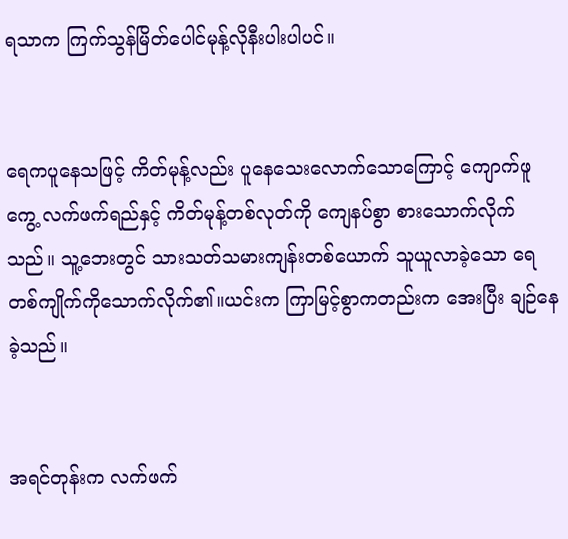ရသာက ကြက်သွန်မြိတ်ပေါင်မုန့်လိုနီးပါးပါပင်။


ရေကပူနေသဖြင့် ကိတ်မုန့်လည်း ပူနေသေးလောက်သောကြောင့် ကျောက်ဖူကွေ့ လက်ဖက်ရည်နှင့် ကိတ်မုန့်တစ်လုတ်ကို ကျေနပ်စွာ စားသောက်လိုက်သည်။ သူ့ဘေးတွင် သားသတ်သမားကျန်းတစ်ယောက် သူယူလာခဲ့သော ရေတစ်ကျိုက်ကိုသောက်လိုက်၏။ယင်းက ကြာမြင့်စွာကတည်းက အေးပြီး ချဉ်နေခဲ့သည်။


အရင်တုန်းက လက်ဖက်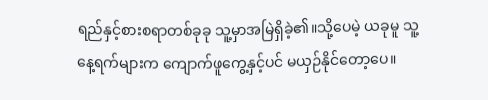ရည်နှင့်စားစရာတစ်ခုခု သူ့မှာအမြဲရှိခဲ့၏။သို့ပေမဲ့ ယခုမူ သူ့နေ့ရက်များက ကျောက်ဖူကွေ့နှင့်ပင် မယှဉ်နိုင်တော့ပေ။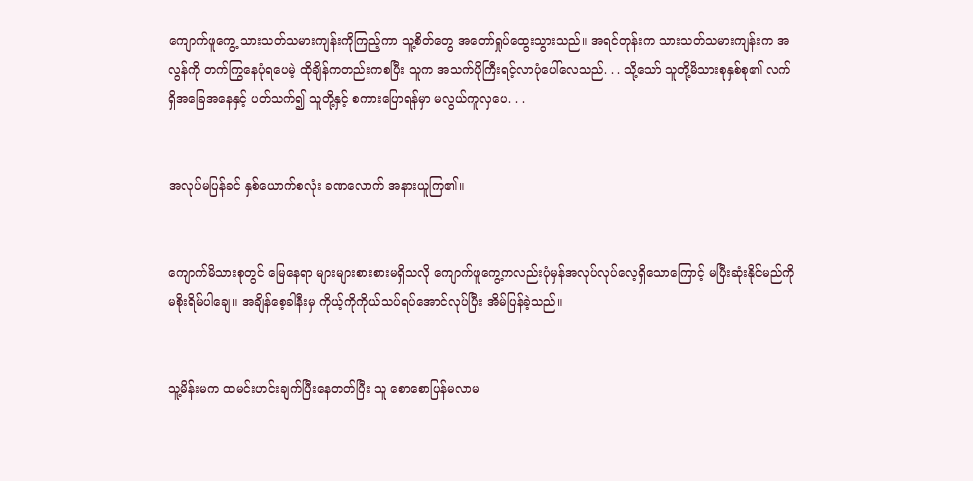ကျောက်ဖူကွေ့ သားသတ်သမားကျန်းကိုကြည့်ကာ သူ့စိတ်တွေ အတော်ရှုပ်ထွေးသွားသည်။ အရင်တုန်းက သားသတ်သမားကျန်းက အလွန်ကို တက်ကြွနေပုံရပေမဲ့ ထိုချိန်ကတည်းကစပြီး သူက အသက်ပိုကြီးရင့်လာပုံပေါ်လေသည်. . . သို့သော် သူတို့မိသားစုနှစ်စု၏ လက်ရှိအခြေအနေနှင့် ပတ်သက်၍ သူတို့နှင့် စကားပြောရန်မှာ မလွယ်ကူလှပေ. . .


အလုပ်မပြန်ခင် နှစ်ယောက်စလုံး ခဏလောက် အနားယူကြ၏။


ကျောက်မိသားစုတွင် မြေနေရာ များများစားစားမရှိသလို ကျောက်ဖူကွေ့ကလည်းပုံမှန်အလုပ်လုပ်လေ့ရှိသောကြောင့် မပြီးဆုံးနိုင်မည်ကို မစိုးရိမ်ပါချေ။ အချိန်စေ့ခါနီးမှ ကိုယ့်ကိုကိုယ်သပ်ရပ်အောင်လုပ်ပြီး အိမ်ပြန်ခဲ့သည်။


သူ့မိန်းမက ထမင်းဟင်းချက်ပြီးနေတတ်ပြီး သူ စောစောပြန်မလာမ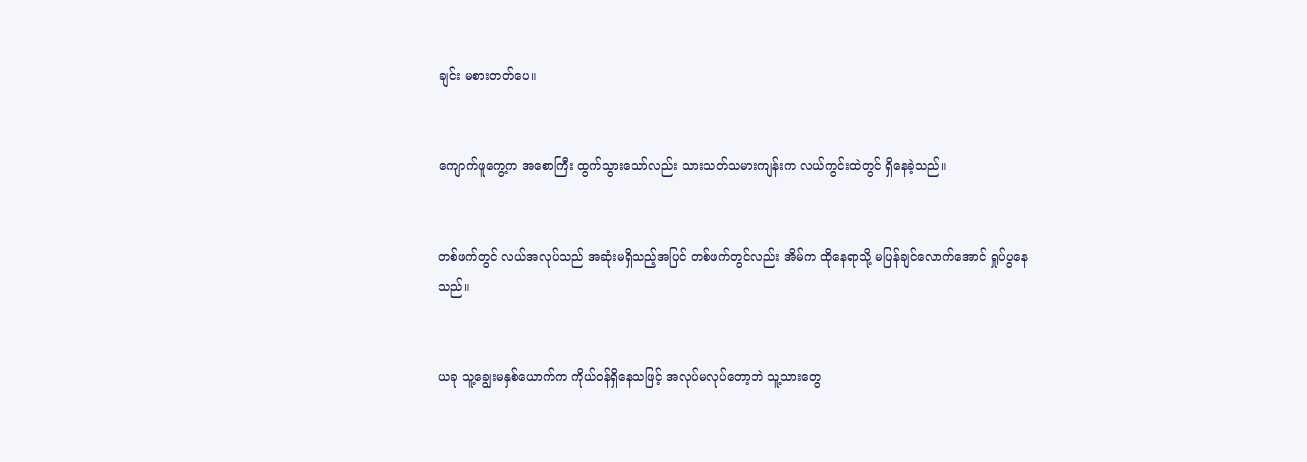ချင်း မစားတတ်ပေ။


ကျောက်ဖူကွေ့က အစောကြီး ထွက်သွားသော်လည်း သားသတ်သမားကျန်းက လယ်ကွင်းထဲတွင် ရှိနေခဲ့သည်။


တစ်ဖက်တွင် လယ်အလုပ်သည် အဆုံးမရှိသည့်အပြင် တစ်ဖက်တွင်လည်း အိမ်က ထိုနေရာသို့ မပြန်ချင်လောက်အောင် ရှုပ်ပွနေသည်။


ယခု သူ့ချွေးမနှစ်ယောက်က ကိုယ်ဝန်ရှိနေသဖြင့် အလုပ်မလုပ်တော့ဘဲ သူ့သားတွေ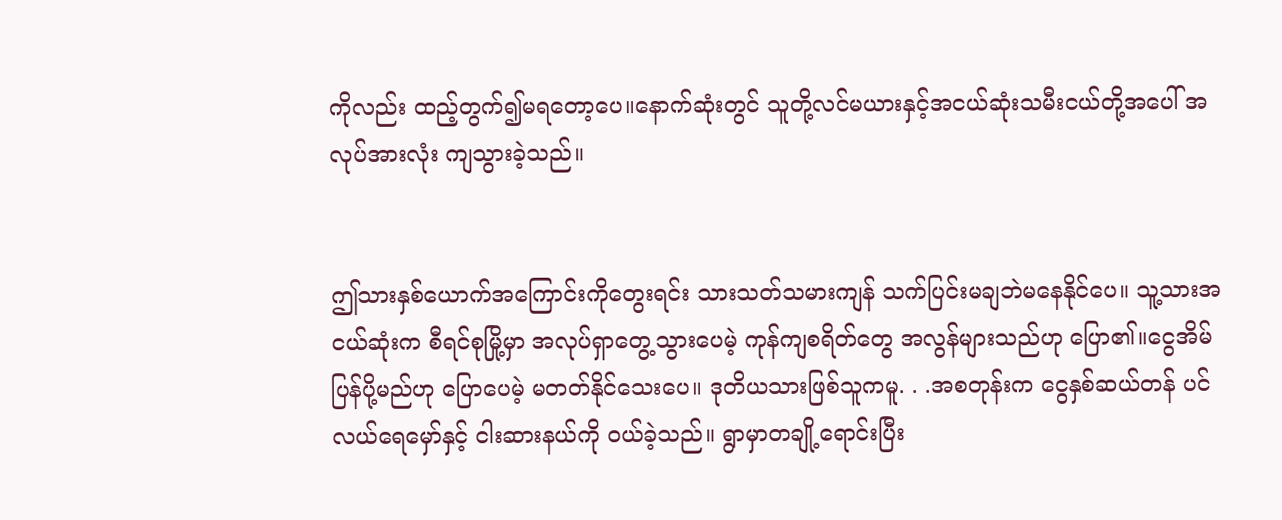ကိုလည်း ထည့်တွက်၍မရတော့ပေ။နောက်ဆုံးတွင် သူတို့လင်မယားနှင့်အငယ်ဆုံးသမီးငယ်တို့အပေါ် အလုပ်အားလုံး ကျသွားခဲ့သည်။


ဤသားနှစ်ယောက်အကြောင်းကိုတွေးရင်း သားသတ်သမားကျန် သက်ပြင်းမချဘဲမနေနိုင်ပေ။ သူ့သားအငယ်ဆုံးက စီရင်စုမြို့မှာ အလုပ်ရှာတွေ့သွားပေမဲ့ ကုန်ကျစရိတ်တွေ အလွန်များသည်ဟု ပြော၏။ငွေအိမ်ပြန်ပို့မည်ဟု ပြောပေမဲ့ မတတ်နိုင်သေးပေ။ ဒုတိယသားဖြစ်သူကမူ. . .အစတုန်းက ငွေနှစ်ဆယ်တန် ပင်လယ်ရေမှော်နှင့် ငါးဆားနယ်ကို ဝယ်ခဲ့သည်။ ရွာမှာတချို့ရောင်းပြီး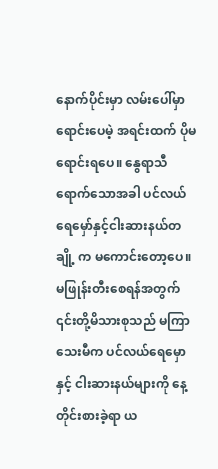နောက်ပိုင်းမှာ လမ်းပေါ်မှာရောင်းပေမဲ့ အရင်းထက် ပိုမရောင်းရပေ။ နွေရာသီရောက်သောအခါ ပင်လယ်ရေမှော်နှင့်ငါးဆားနယ်တချို့ က မကောင်းတော့ပေ။မဖြုန်းတီးစေရန်အတွက် ၎င်းတို့မိသားစုသည် မကြာသေးမီက ပင်လယ်ရေမှောနှင့် ငါးဆားနယ်များကို နေ့တိုင်းစားခဲ့ရာ ယ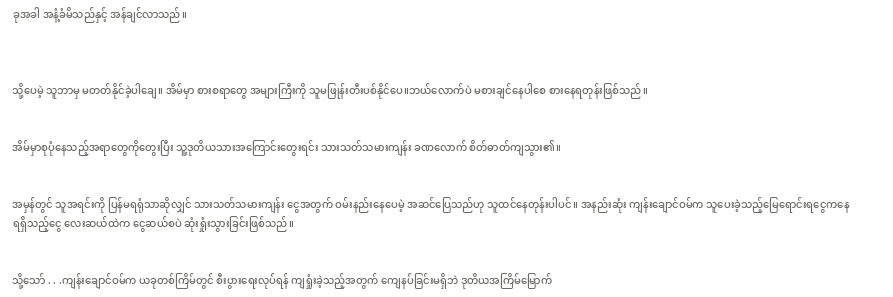ခုအခါ အနံ့ခံမိသည်နှင့် အန်ချင်လာသည်။



သို့ပေမဲ့ သူဘာမှ မတတ်နိုင်ခဲ့ပါချေ။ အိမ်မှာ စားစရာတွေ အများကြီးကို သူမဖြုန်းတီးပစ်နိုင်ပေ။ဘယ်လောက်ပဲ မစားချင်နေပါစေ စားနေရတုန်းဖြစ်သည်။


အိမ်မှာစုပုံနေသည့်အရာတွေကိုတွေးပြီး သူ့ဒုတိယသားအကြောင်းတွေးရင်း သားသတ်သမားကျန်း ခဏလောက် စိတ်ဓာတ်ကျသွား၏။


အမှန်တွင် သူအရင်းကို ပြန်မရရုံသာဆိုလျှင် သားသတ်သမားကျန်း ငွေအတွက် ဝမ်းနည်းနေပေမဲ့ အဆင်ပြေသည်ဟု သူထင်နေတုန်းပါပင်။ အနည်းဆုံး ကျန်းချောင်ဝမ်က သူပေးခဲ့သည့်မြေရောင်းရငွေကနေ ရရှိသည့်ငွေ လေးဆယ်ထဲက ငွေဆယ်စပဲ ဆုံးရှုံးသွားခြင်းဖြစ်သည်။


သို့သော် . . .ကျန်းချောင်ဝမ်က ယခုတစ်ကြိမ်တွင် စီးပွားရေးလုပ်ရန် ကျရှုံးခဲ့သည့်အတွက် ကျေနပ်ခြင်းမရှိဘဲ ဒုတိယအကြိမ်မြောက်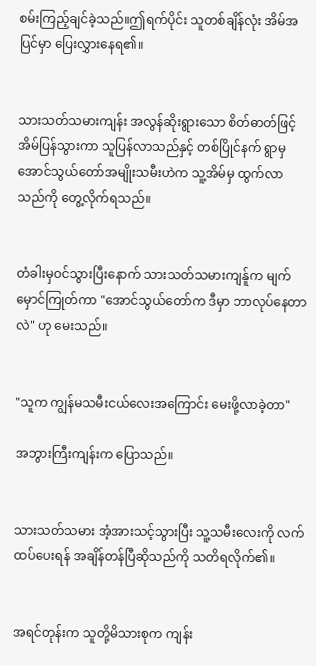စမ်းကြည့်ချင်ခဲ့သည်။ဤရက်ပိုင်း သူတစ်ချိန်လုံး အိမ်အပြင်မှာ ပြေးလွှားနေရ၏။


သားသတ်သမားကျန်း အလွန်ဆိုးရွားသော စိတ်ဓာတ်ဖြင့် အိမ်ပြန်သွားကာ သူပြန်လာသည်နှင့် တစ်ပြိုင်နက် ရွာမှ အောင်သွယ်တော်အမျိုးသမီးဟဲက သူ့အိမ်မှ ထွက်လာသည်ကို တွေ့လိုက်ရသည်။


တံခါးမှဝင်သွားပြီးနောက် သားသတ်သမားကျန်ူက မျက်မှောင်ကြုတ်ကာ "အောင်သွယ်တော်က ဒီမှာ ဘာလုပ်နေတာလဲ" ဟု မေးသည်။


"သူက ကျွန်မသမီးငယ်လေးအကြောင်း မေးဖို့လာခဲ့တာ"

အဘွားကြီးကျန်းက ပြောသည်။


သားသတ်သမား အံ့အားသင့်သွားပြီး သူ့သမီးလေးကို လက်ထပ်ပေးရန် အချိန်တန်ပြီဆိုသည်ကို သတိရလိုက်၏။


အရင်တုန်းက သူတို့မိသားစုက ကျန်း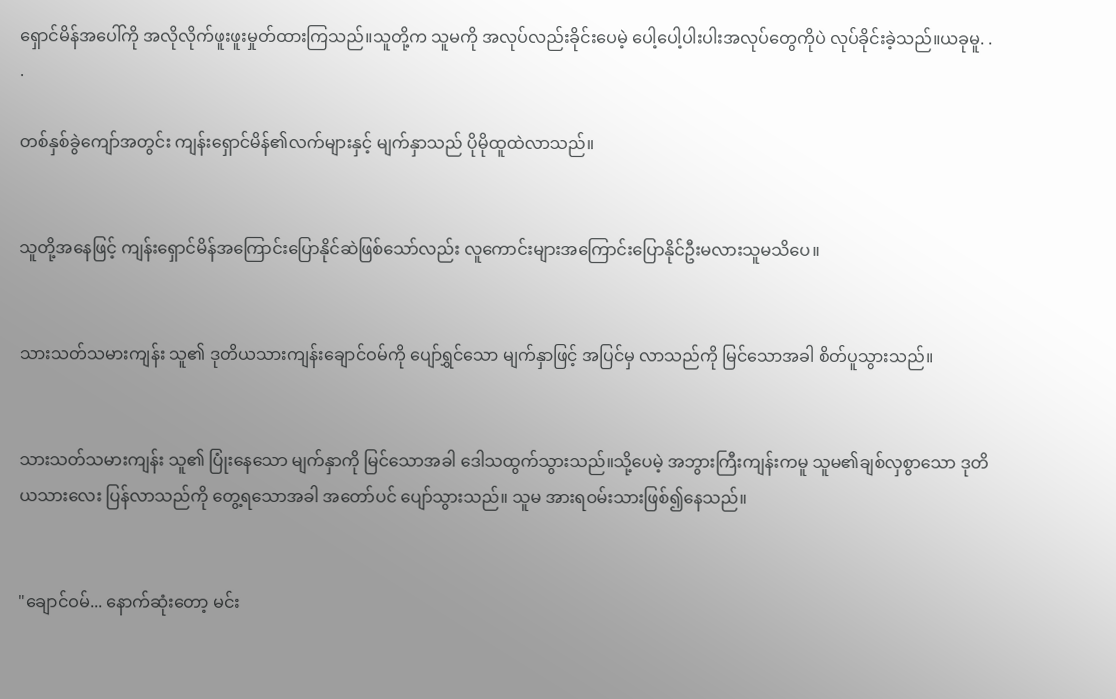ရှောင်မိန်အပေါ်ကို အလိုလိုက်ဖူးဖူးမှုတ်ထားကြသည်။သူတို့က သူမကို အလုပ်လည်းခိုင်းပေမဲ့ ပေါ့ပေါ့ပါးပါးအလုပ်တွေကိုပဲ လုပ်ခိုင်းခဲ့သည်။ယခုမူ. . .

တစ်နှစ်ခွဲကျော်အတွင်း ကျန်းရှောင်မိန်၏လက်များနှင့် မျက်နှာသည် ပိုမိုထူထဲလာသည်။


သူတို့အနေဖြင့် ကျန်းရှောင်မိန်အကြောင်းပြောနိုင်ဆဲဖြစ်သော်လည်း လူကောင်းများအကြောင်းပြောနိုင်ဦးမလားသူမသိပေ။


သားသတ်သမားကျန်း သူ၏ ဒုတိယသားကျန်းချောင်ဝမ်ကို ပျော်ရွှင်သော မျက်နှာဖြင့် အပြင်မှ လာသည်ကို မြင်သောအခါ စိတ်ပူသွားသည်။


သားသတ်သမားကျန်း သူ၏ ပြုံးနေသော မျက်နှာကို မြင်သောအခါ ဒေါသထွက်သွားသည်။သို့ပေမဲ့ အဘွားကြီးကျန်းကမူ သူမ၏ချစ်လှစွာသော ဒုတိယသားလေး ပြန်လာသည်ကို တွေ့ရသောအခါ အတော်ပင် ပျော်သွားသည်။ သူမ အားရဝမ်းသားဖြစ်၍နေသည်။


"ချောင်ဝမ်... နောက်ဆုံးတော့ မင်း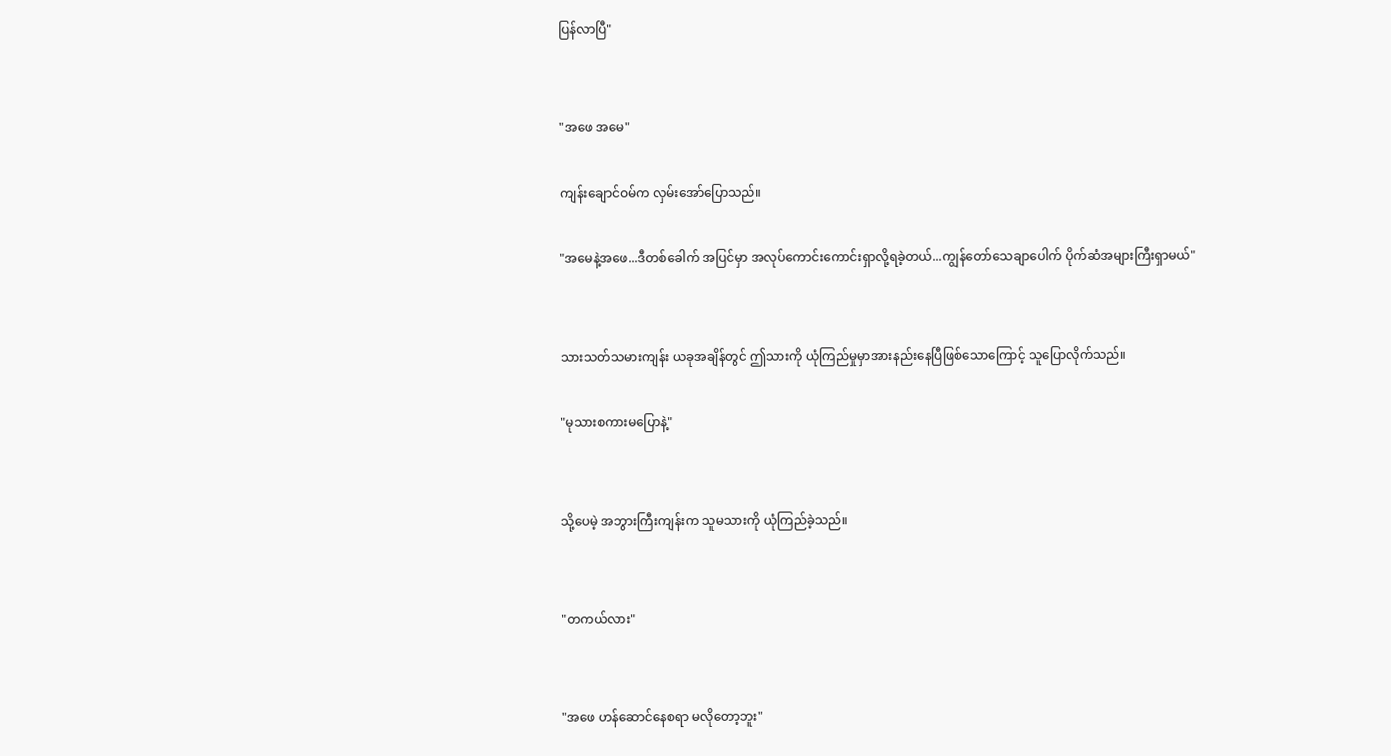ပြန်လာပြီ"


"အဖေ အမေ"

ကျန်းချောင်ဝမ်က လှမ်းအော်ပြောသည်။

"အမေနဲ့အဖေ...ဒီတစ်ခေါက် အပြင်မှာ အလုပ်ကောင်းကောင်းရှာလို့ရခဲ့တယ်...ကျွန်တော်သေချာပေါက် ပိုက်ဆံအများကြီးရှာမယ်"


သားသတ်သမားကျန်း ယခုအချိန်တွင် ဤသားကို ယုံကြည်မှုမှာအားနည်းနေပြီဖြစ်သောကြောင့် သူပြောလိုက်သည်။

"မုသားစကားမပြောနဲ့"


သို့ပေမဲ့ အဘွားကြီးကျန်းက သူမသားကို ယုံကြည်ခဲ့သည်။


"တကယ်လား"


"အဖေ ဟန်ဆောင်နေစရာ မလိုတော့ဘူး"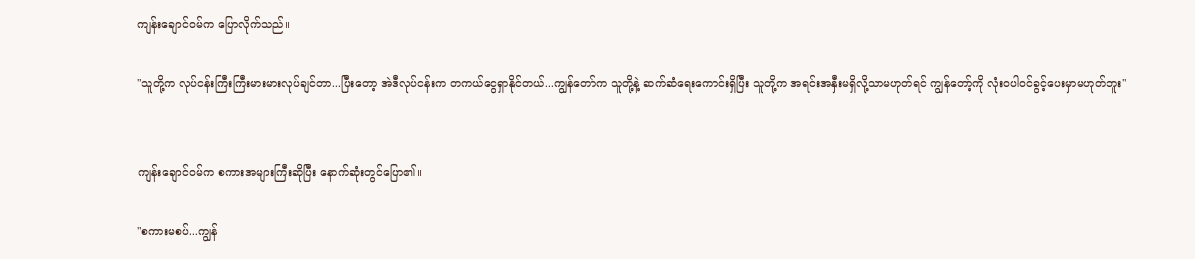ကျန်းချောင်ဝမ်က ပြောလိုက်သည်။

"သူတို့က လုပ်ငန်းကြီးကြီးမားမားလုပ်ချင်တာ...ပြီးတော့ အဲဒီလုပ်ငန်းက တကယ်ငွေရှာနိုင်တယ်...ကျွန်တော်က သူတို့နဲ့ ဆက်ဆံရေးကောင်းရှိပြီး သူတို့က အရင်းအနှီးမရှိလို့သာမဟုတ်ရင် ကျွန်တော့်ကို လုံးဝပါဝင်ခွင့်ပေးမှာမဟုတ်ဘူး"


ကျန်းချောင်ဝမ်က စကားအများကြီးဆိုပြီး နောက်ဆုံးတွင်ပြော၏။

"စကားမစပ်...ကျွန်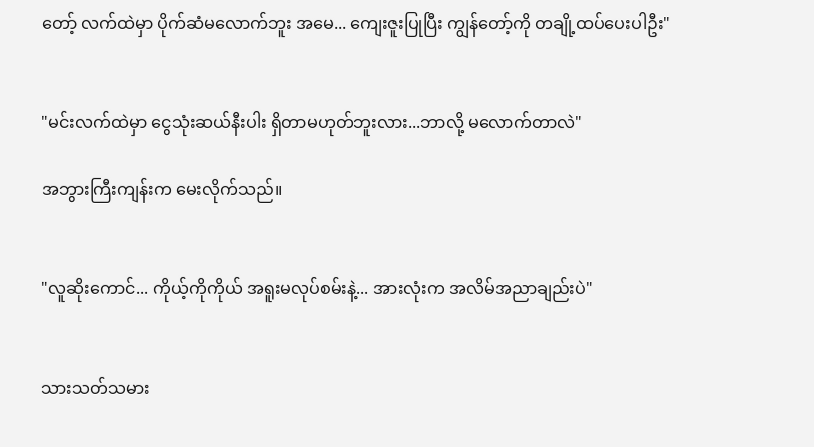တော့် လက်ထဲမှာ ပိုက်ဆံမလောက်ဘူး အမေ... ကျေးဇူးပြုပြီး ကျွန်တော့်ကို တချို့ထပ်ပေးပါဦး"


"မင်းလက်ထဲမှာ ငွေသုံးဆယ်နီးပါး ရှိတာမဟုတ်ဘူးလား...ဘာလို့ မလောက်တာလဲ"

အဘွားကြီးကျန်းက မေးလိုက်သည်။


"လူဆိုးကောင်... ကိုယ့်ကိုကိုယ် အရူးမလုပ်စမ်းနဲ့... အားလုံးက အလိမ်အညာချည်းပဲ"


သားသတ်သမား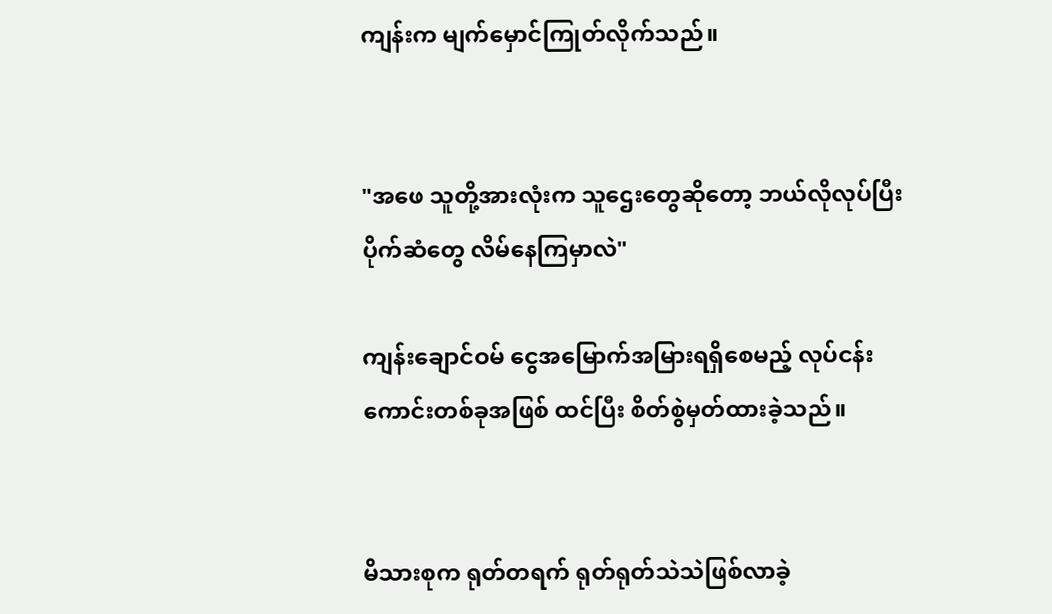ကျန်းက မျက်မှောင်ကြုတ်လိုက်သည်။


"အဖေ သူတို့အားလုံးက သူဌေးတွေဆိုတော့ ဘယ်လိုလုပ်ပြီး ပိုက်ဆံတွေ လိမ်နေကြမှာလဲ"

ကျန်းချောင်ဝမ် ငွေအမြောက်အမြားရရှိစေမည့် လုပ်ငန်းကောင်းတစ်ခုအဖြစ် ထင်ပြီး စိတ်စွဲမှတ်ထားခဲ့သည်။


မိသားစုက ရုတ်တရက် ရုတ်ရုတ်သဲသဲဖြစ်လာခဲ့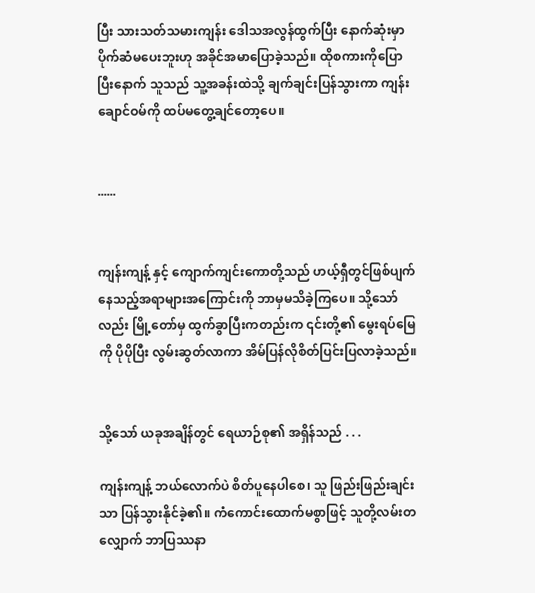ပြီး သားသတ်သမားကျန်း ဒေါသအလွန်ထွက်ပြီး နောက်ဆုံးမှာ ပိုက်ဆံမပေးဘူးဟု အခိုင်အမာပြောခဲ့သည်။ ထိုစကားကိုပြောပြီးနောက် သူသည် သူ့အခန်းထဲသို့ ချက်ချင်းပြန်သွားကာ ကျန်းချောင်ဝမ်ကို ထပ်မတွေ့ချင်တော့ပေ။


......


ကျန်းကျန့် နှင့် ကျောက်ကျင်းကောတို့သည် ဟယ့်ရှီတွင်ဖြစ်ပျက်နေသည့်အရာများအကြောင်းကို ဘာမှမသိခဲ့ကြပေ။ သို့သော်လည်း မြို့တော်မှ ထွက်ခွာပြီးကတည်းက ၎င်းတို့၏ မွေးရပ်မြေကို ပိုပိုပြီး လွမ်းဆွတ်လာကာ အိမ်ပြန်လိုစိတ်ပြင်းပြလာခဲ့သည်။


သို့သော် ယခုအချိန်တွင် ရေယာဉ်စု၏ အရှိန်သည် . . .

ကျန်းကျန့် ဘယ်လောက်ပဲ စိတ်ပူနေပါစေ၊ သူ ဖြည်းဖြည်းချင်းသာ ပြန်သွားနိုင်ခဲ့၏။ ကံကောင်းထောက်မစွာဖြင့် သူတို့လမ်းတလျှောက် ဘာပြဿနာ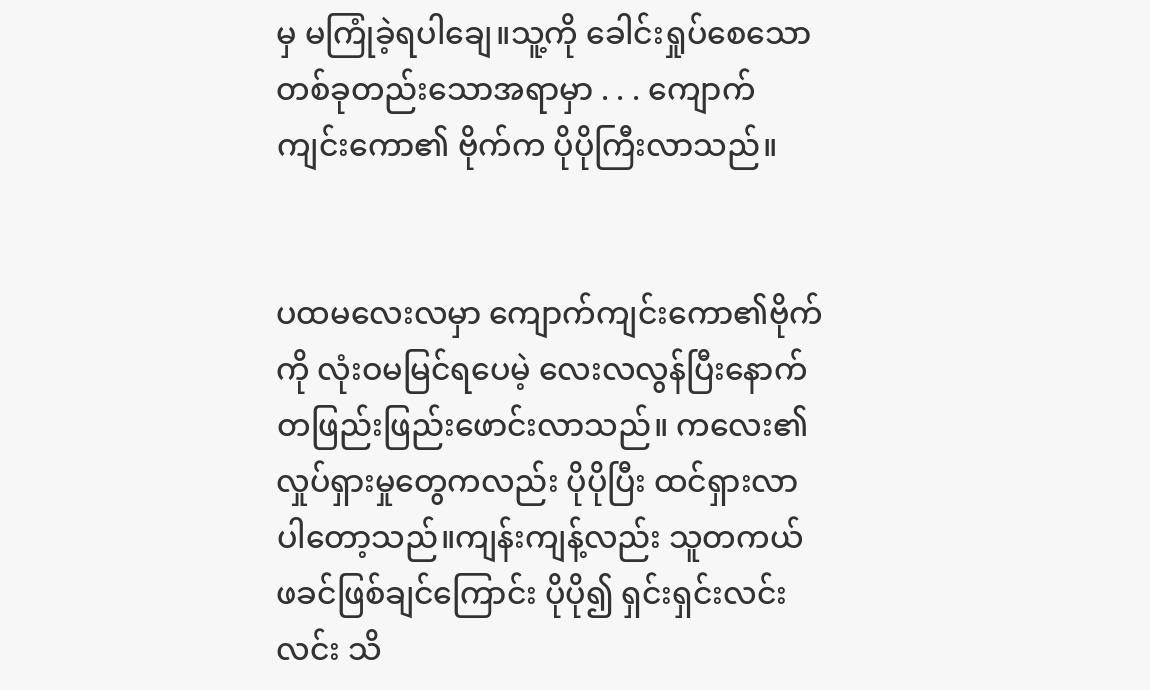မှ မကြုံခဲ့ရပါချေ။သူ့ကို ခေါင်းရှုပ်စေသော တစ်ခုတည်းသောအရာမှာ . . . ကျောက်ကျင်းကော၏ ဗိုက်က ပိုပိုကြီးလာသည်။


ပထမလေးလမှာ ကျောက်ကျင်းကော၏ဗိုက်ကို လုံးဝမမြင်ရပေမဲ့ လေးလလွန်ပြီးနောက် တဖြည်းဖြည်းဖောင်းလာသည်။ ကလေး၏ လှုပ်ရှားမှုတွေကလည်း ပိုပိုပြီး ထင်ရှားလာပါတော့သည်။ကျန်းကျန့်လည်း သူတကယ် ဖခင်ဖြစ်ချင်ကြောင်း ပိုပို၍ ရှင်းရှင်းလင်းလင်း သိ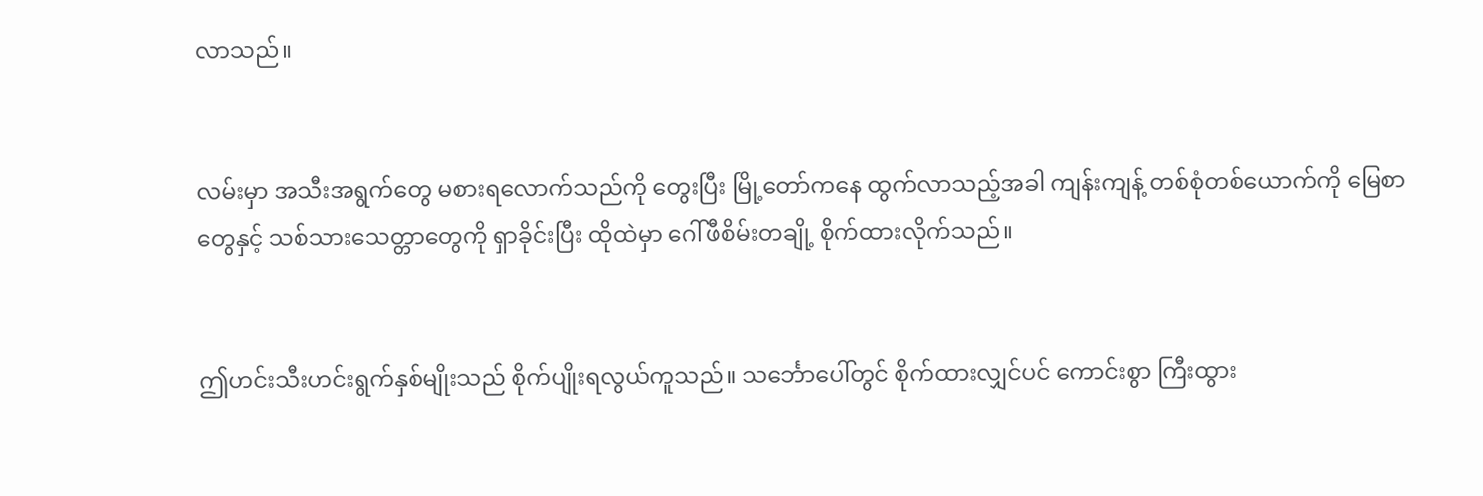လာသည်။


လမ်းမှာ အသီးအရွက်တွေ မစားရလောက်သည်ကို တွေးပြီး မြို့တော်ကနေ ထွက်လာသည့်အခါ ကျန်းကျန့် တစ်စုံတစ်ယောက်ကို မြေစာတွေနှင့် သစ်သားသေတ္တာတွေကို ရှာခိုင်းပြီး ထိုထဲမှာ ဂေါ်ဖီစိမ်းတချို့ စိုက်ထားလိုက်သည်။


ဤဟင်းသီးဟင်းရွက်နှစ်မျိုးသည် စိုက်ပျိုးရလွယ်ကူသည်။ သင်္ဘောပေါ်တွင် စိုက်ထားလျှင်ပင် ကောင်းစွာ ကြီးထွား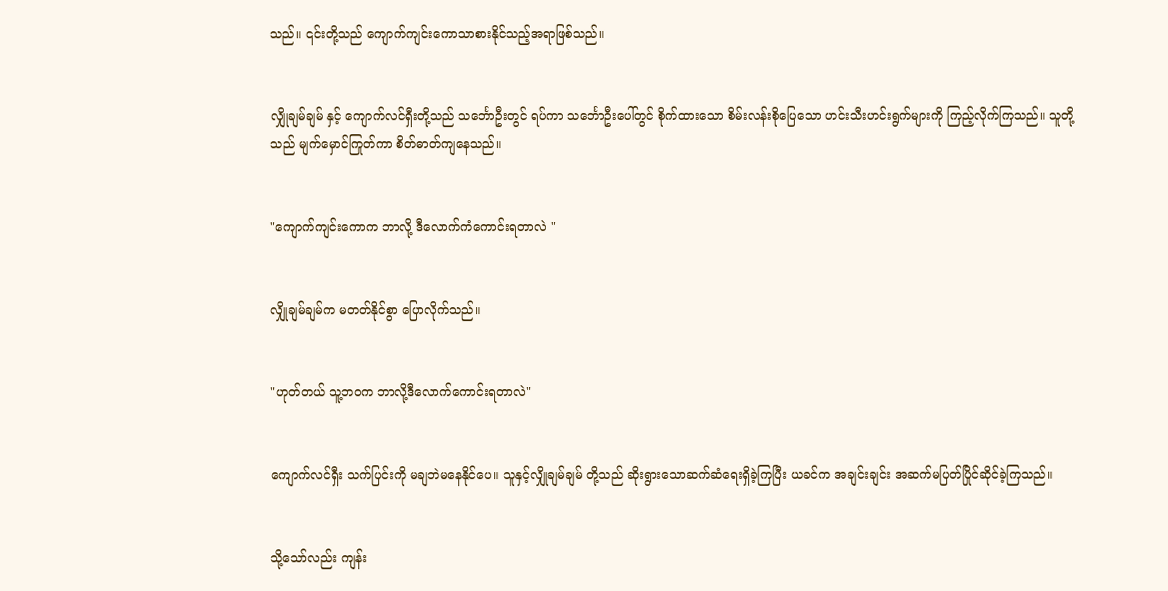သည်။ ၎င်းတို့သည် ကျောက်ကျင်းကောသာစားနိုင်သည့်အရာဖြစ်သည်။


လျှိုချမ်ချမ် နှင့် ကျောက်လင်ရှီးတို့သည် သင်္ဘောဦးတွင် ရပ်ကာ သင်္ဘောဦးပေါ်တွင် စိုက်ထားသော စိမ်းလန်းစိုပြေသော ဟင်းသီးဟင်းရွက်များကို ကြည့်လိုက်ကြသည်။ သူတို့သည် မျက်မှောင်ကြုတ်ကာ စိတ်ဓာတ်ကျနေသည်။


"ကျောက်ကျင်းကောက ဘာလို့ ဒီလောက်ကံကောင်းရတာလဲ "


လျှိုချမ်ချမ်က မတတ်နိုင်စွာ ပြောလိုက်သည်။


"ဟုတ်တယ် သူ့ဘဝက ဘာလို့ဒီလောက်ကောင်းရတာလဲ"


ကျောက်လင်ရှီး သက်ပြင်းကို မချဘဲမနေနိုင်ပေ။ သူနှင့်လျှိုချမ်ချမ် တို့သည် ဆိုးရွားသောဆက်ဆံရေးရှိခဲ့ကြပြီး ယခင်က အချင်းချင်း အဆက်မပြတ်ပြိုင်ဆိုင်ခဲ့ကြသည်။


သို့သော်လည်း ကျန်း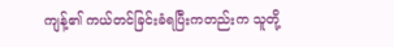ကျန့်၏ ကယ်တင်ခြင်းခံရပြီးကတည်းက သူတို့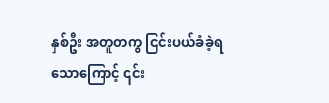နှစ်ဦး အတူတကွ ငြင်းပယ်ခံခဲ့ရသောကြောင့် ၎င်း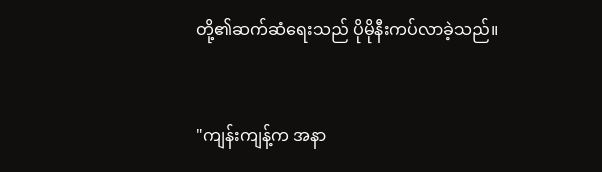တို့၏ဆက်ဆံရေးသည် ပိုမိုနီးကပ်လာခဲ့သည်။


"ကျန်းကျန့်က အနာ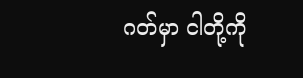ဂတ်မှာ ငါတို့ကို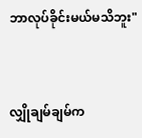ဘာလုပ်ခိုင်းမယ်မသိဘူး"


လျှိုချမ်ချမ်က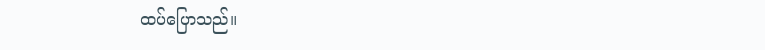ထပ်ပြောသည်။